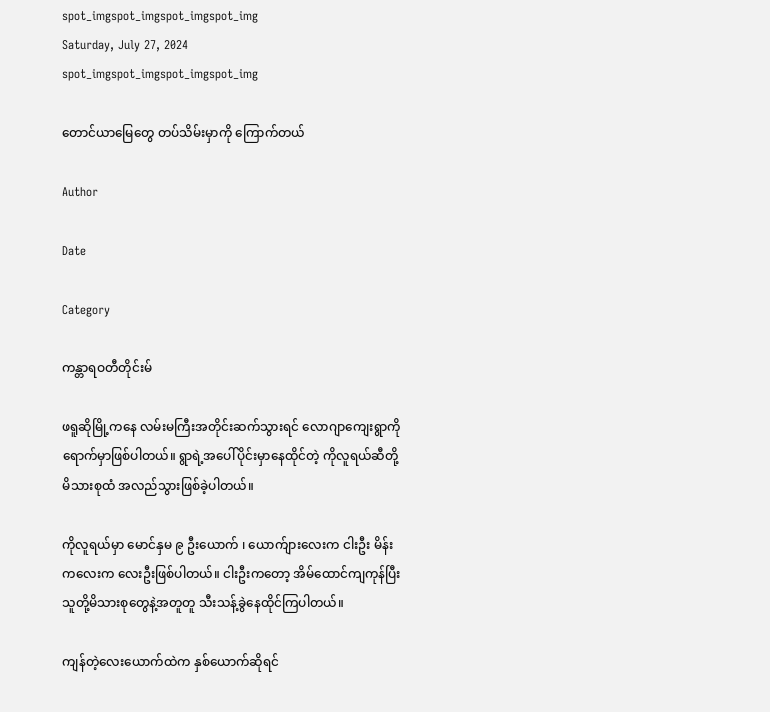spot_imgspot_imgspot_imgspot_img
Saturday, July 27, 2024
spot_imgspot_imgspot_imgspot_img

တောင်ယာမြေတွေ တပ်သိမ်းမှာကို ကြောက်တယ်

Author

Date

Category

ကန္တာရဝတီတိုင်းမ်

ဖရူဆိုမြို့ကနေ လမ်းမကြီးအတိုင်းဆက်သွားရင် လောဂျာကျေးရွာကို ရောက်မှာဖြစ်ပါတယ်။ ရွာရဲ့အပေါ်ပိုင်းမှာနေထိုင်တဲ့ ကိုလူရယ်ဆီတို့ မိသားစုထံ အလည်သွားဖြစ်ခဲ့ပါတယ်။

ကိုလူရယ်မှာ မောင်နှမ ၉ ဦးယောက် ၊ ယောက်ျားလေးက ငါးဦး မိန်းကလေးက လေးဦးဖြစ်ပါတယ်။ ငါးဦးကတော့ အိမ်ထောင်ကျကုန်ပြီး သူတို့မိသားစုတွေနဲ့အတူတူ သီးသန့်ခွဲနေထိုင်ကြပါတယ်။

ကျန်တဲ့လေးယောက်ထဲက နှစ်ယောက်ဆိုရင်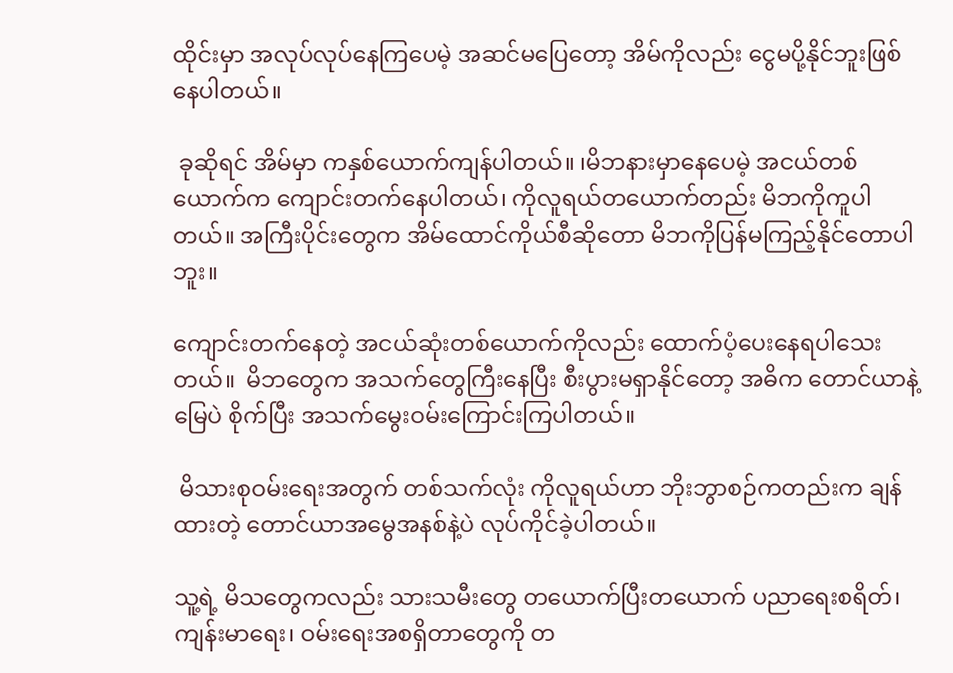ထိုင်းမှာ အလုပ်လုပ်နေကြပေမဲ့ အဆင်မပြေတော့ အိမ်ကိုလည်း ငွေမပို့နိုင်ဘူးဖြစ်နေပါတယ်။

 ခုဆိုရင် အိမ်မှာ ကနှစ်ယောက်ကျန်ပါတယ်။ ၊မိဘနားမှာနေပေမဲ့ အငယ်တစ်ယောက်က ကျောင်းတက်နေပါတယ်၊ ကိုလူရယ်တယောက်တည်း မိဘကိုကူပါတယ်။ အကြီးပိုင်းတွေက အိမ်ထောင်ကိုယ်စီဆိုတော မိဘကိုပြန်မကြည့်နိုင်တောပါဘူး။

ကျောင်းတက်နေတဲ့ အငယ်ဆုံးတစ်ယောက်ကိုလည်း ထောက်ပံ့ပေးနေရပါသေးတယ်။  မိဘတွေက အသက်တွေကြီးနေပြီး စီးပွားမရှာနိုင်တော့ အဓိက တောင်ယာနဲ့ မြေပဲ စိုက်ပြီး အသက်မွေးဝမ်းကြောင်းကြပါတယ်။

 မိသားစုဝမ်းရေးအတွက် တစ်သက်လုံး ကိုလူရယ်ဟာ ဘိုးဘွာစဉ်ကတည်းက ချန်ထားတဲ့ တောင်ယာအမွေအနစ်နဲ့ပဲ လုပ်ကိုင်ခဲ့ပါတယ်။

သူ့ရဲ့ မိသတွေကလည်း သားသမီးတွေ တယောက်ပြီးတယောက် ပညာရေးစရိတ်၊ ကျန်းမာရေး၊ ဝမ်းရေးအစရှိတာတွေကို တ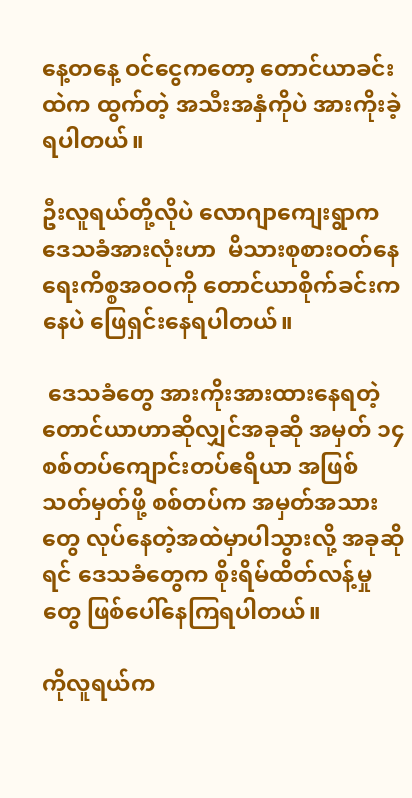နေ့တနေ့ ဝင်ငွေကတော့ တောင်ယာခင်းထဲက ထွက်တဲ့ အသီးအနှံကိုပဲ အားကိုးခဲ့ရပါတယ်။

ဦးလူရယ်တို့လိုပဲ လောဂျာကျေးရွာက ဒေသခံအားလုံးဟာ  မိသားစုစားဝတ်နေရေးကိစ္စအဝဝကို တောင်ယာစိုက်ခင်းကနေပဲ ဖြေရှင်းနေရပါတယ်။

 ဒေသခံတွေ အားကိုးအားထားနေရတဲ့ တောင်ယာဟာဆိုလျှင်အခုဆို အမှတ် ၁၄ စစ်တပ်ကျောင်းတပ်ဧရိယာ အဖြစ်သတ်မှတ်ဖို့ စစ်တပ်က အမှတ်အသားတွေ လုပ်နေတဲ့အထဲမှာပါသွားလို့ အခုဆိုရင် ဒေသခံတွေက စိုးရိမ်ထိတ်လန့်မှုတွေ ဖြစ်ပေါ်နေကြရပါတယ်။

ကိုလူရယ်က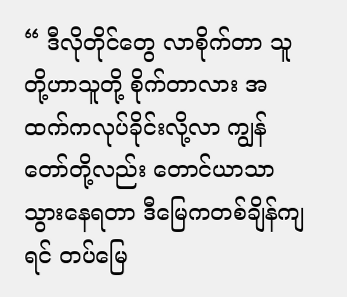“ ဒီလိုတိုင်တွေ လာစိုက်တာ သူတို့ဟာသူတို့ စိုက်တာလား အထက်ကလုပ်ခိုင်းလို့လာ ကျွန်တော်တို့လည်း တောင်ယာသာသွားနေရတာ ဒီမြေကတစ်ချိန်ကျရင် တပ်မြေ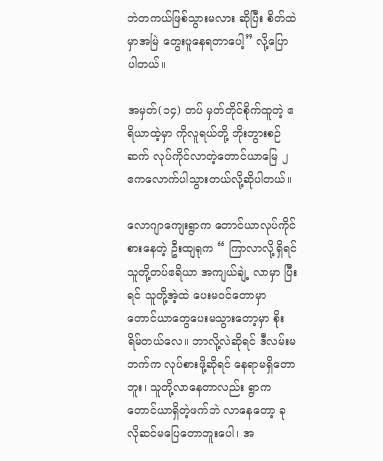ဘဲတကယ်ဖြစ်သွားမလား ဆိုပြီး စိတ်ထဲမှာအမြဲ တွေးပူနေရတာပေါ့” လို့ပြောပါတယ်။

အမှတ်(၁၄) တပ် မှတ်တိုင်စိုက်ထူတဲ့ ဧရိယာထဲ့မှာ ကိုလူရယ်တို့ ဘိုးဘွားစဉ်ဆက် လုပ်ကိုင်လာတဲ့တောင်ယာမြေ ၂ ဧကလောက်ပါသွားတယ်လို့ဆိုပါတယ်။

လောဂျာကျေးရွာက တောင်ယာလုပ်ကိုင်စားနေတဲ့ ဦးထျရုက “ ကြာလာလို့ရှိရင် သူတို့တပ်ဧရိယာ အကျယ်ချဲ့ လာမှာ ပြီးရင် သူတို့အဲ့ထဲ ပေးမဝင်တောမှာ တောင်ယာတွေပေးမသွားတော့မှာ စိုးရိမ်တယ်လေ။ ဘာလို့လဲဆိုရင် ဒီလမ်းမဘက်က လုပ်စားဖို့ဆိုရင် နေရာမရှိတောဘူး၊ သူတို့လာနေတာလည်း ရွာကတောင်ယာရှိတဲ့ဖက်ဘဲ လာနေတော့ ခုလိုဆင်မပြေတောဘူးပေါ၊ အ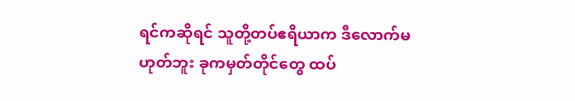ရင်ကဆိုရင် သူတို့တပ်ဧရိယာက ဒီလောက်မဟုတ်ဘူး ခုကမှတ်တိုင်တွေ ထပ်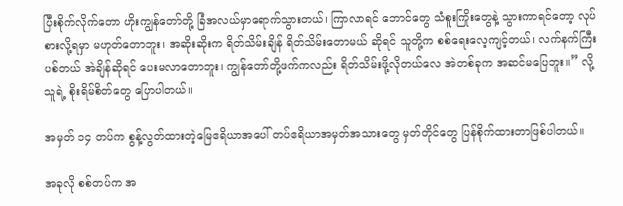ပြီးစိုက်လိုက်တော ဟိုးကျွန်တော်တို့ ခြံအလယ်မှာရောက်သွားတယ်၊ ကြာလာရင် ဘောင်တွေ သံစူးကြိုးတွေနဲ့ သွားကာရင်တော့ လုပ်စားလို့ရမှာ မဟုတ်တောဘူး၊ အဆိုးဆိုးက ရိတ်သိမ်းချိန် ရိတ်သိမ်းတောမယ် ဆိုရင် သူတို့က စစ်ရေးလေ့ကျင့်တယ်၊ လက်နက်ကြီးပစ်တယ် အဲချိန်ဆိုရင် ပေးမလာတောဘူး၊ ကျွန်တော်တို့ဖက်ကလည်း ရိတ်သိမ်းဖို့လိုတယ်လေ အဲတစ်ခုက အဆင်မပြေဘူး။” လို့ သူရဲ့ စိုးရိမ်စိတ်တွေ ပြောပါတယ်။

အမှတ် ၁၄ တပ်က စွန့်လွတ်ထားတဲ့မြေဧရိယာအပေါ် တပ်ဧရိယာအမှတ်အသားတွေ မှတ်တိုင်တွေ ပြန်စိုက်ထားတာဖြစ်ပါတယ်။

အခုလို စစ်တပ်က အ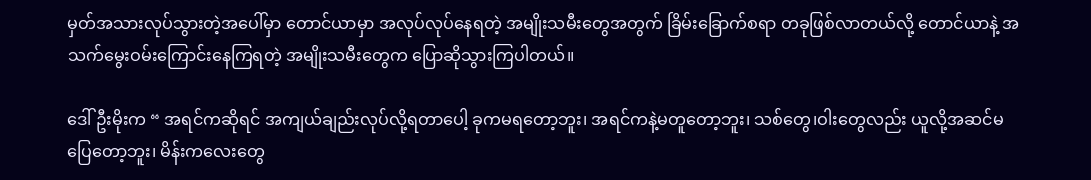မှတ်အသားလုပ်သွားတဲ့အပေါ်မှာ တောင်ယာမှာ အလုပ်လုပ်နေရတဲ့ အမျိုးသမီးတွေအတွက် ခြိမ်းခြောက်စရာ တခုဖြစ်လာတယ်လို့ တောင်ယာနဲ့ အသက်မွေးဝမ်းကြောင်းနေကြရတဲ့ အမျိုးသမီးတွေက ပြောဆိုသွားကြပါတယ်။

ဒေါ်ဦးမိုးက “ အရင်ကဆိုရင် အကျယ်ချည်းလုပ်လို့ရတာပေါ့ ခုကမရတော့ဘူး၊ အရင်ကနဲ့မတူတော့ဘူး၊ သစ်တွေ၊ဝါးတွေလည်း ယူလို့အဆင်မပြေတော့ဘူး၊ မိန်းကလေးတွေ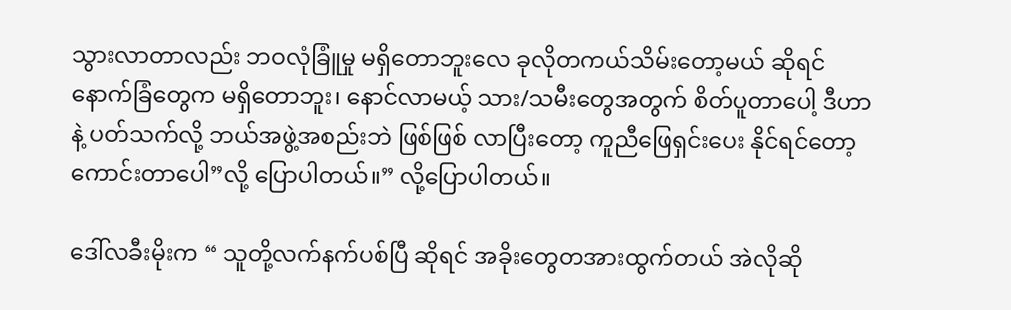သွားလာတာလည်း ဘဝလုံခြူံမှု မရှိတောဘူးလေ ခုလိုတကယ်သိမ်းတော့မယ် ဆိုရင် နောက်ခြံတွေက မရှိတောဘူး၊ နောင်လာမယ့် သား/သမီးတွေအတွက် စိတ်ပူတာပေါ့ ဒီဟာနဲ့ ပတ်သက်လို့ ဘယ်အဖွဲ့အစည်းဘဲ ဖြစ်ဖြစ် လာပြီးတော့ ကူညီဖြေရှင်းပေး နိုင်ရင်တော့ ကောင်းတာပေါ”လို့ ပြောပါတယ်။” လို့ပြောပါတယ်။

ဒေါ်လခီးမိုးက “ သူတို့လက်နက်ပစ်ပြီ ဆိုရင် အခိုးတွေတအားထွက်တယ် အဲလိုဆို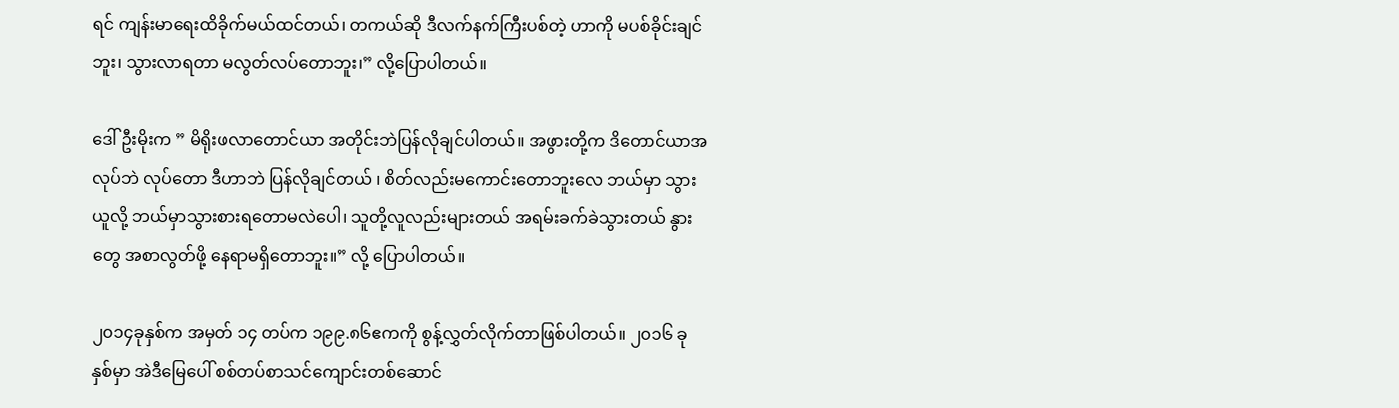ရင် ကျန်းမာရေးထိခိုက်မယ်ထင်တယ်၊ တကယ်ဆို ဒီလက်နက်ကြီးပစ်တဲ့ ဟာကို မပစ်ခိုင်းချင်ဘူး၊ သွားလာရတာ မလွတ်လပ်တောဘူး၊” လို့ပြောပါတယ်။

ဒေါ်ဦးမိုးက ” မိရိုးဖလာတောင်ယာ အတိုင်းဘဲပြန်လိုချင်ပါတယ်။ အဖွားတို့က ဒိတောင်ယာအလုပ်ဘဲ လုပ်တော ဒီဟာဘဲ ပြန်လိုချင်တယ် ၊ စိတ်လည်းမကောင်းတောဘူးလေ ဘယ်မှာ သွားယူလို့ ဘယ်မှာသွားစားရတောမလဲပေါ၊ သူတို့လူလည်းများတယ် အရမ်းခက်ခဲသွားတယ် နွားတွေ အစာလွတ်ဖို့ နေရာမရှိတောဘူး။” လို့ ပြောပါတယ်။

၂၀၁၄ခုနှစ်က အမှတ် ၁၄ တပ်က ၁၉၉.၈၆ဧကကို စွန့်လွှတ်လိုက်တာဖြစ်ပါတယ်။ ၂၀၁၆ ခုနှစ်မှာ အဲဒီမြေပေါ် စစ်တပ်စာသင်ကျောင်းတစ်ဆောင်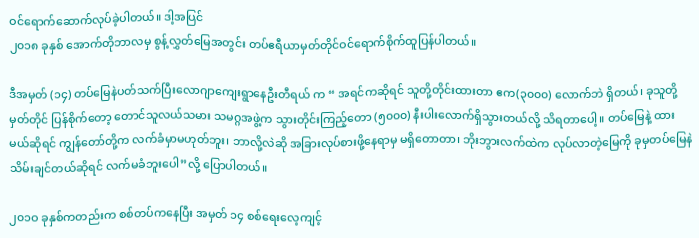ဝင်ရောက်ဆောက်လုပ်ခဲ့ပါတယ်။ ဒါ့အပြင်
၂၀၁၈ ခုနှစ် အောက်တိုဘာလမှ စွန့်လွှတ်မြေအတွင်း တပ်ဧရီယာမှတ်တိုင်ဝင်ရောက်စိုက်ထူပြန်ပါတယ်။

ဒီအမှတ် (၁၄) တပ်မြေနဲပတ်သက်ပြီးလောဂျာကျေးရွာနေဦးတီရယ် က “ အရင်ကဆိုရင် သူတို့တိုင်းထားတာ ဧက(၃၀၀၀) လောက်ဘဲ ရှိတယ်၊ ခုသူတို့မှတ်တိုင် ပြန်စိုက်တော့ တောင်သူလယ်သမား သမဂ္ဂအဖွဲ့က သွားတိုင်းကြည့်တော (၅၀၀၀) နီးပါးလောက်ရှိသွားတယ်လို့ သိရတာပေါ့။ တပ်မြေနဲ့ ထားမယ်ဆိုရင် ကျွန်တော်တို့က လက်ခံမှာမဟုတ်ဘူး၊ ဘာလို့လဲဆို အခြားလုပ်စားဖို့နေရာမှ မရှိတောတာ၊ ဘိုးဘွားလက်ထဲက လုပ်လာတဲ့မြေကို ခုမှတပ်မြေနဲ သိမ်းချင်တယ်ဆိုရင် လက်မခံဘူးပေါ”လို့ ပြောပါတယ်။

၂၀၁ဝ ခုနှစ်ကတည်းက စစ်တပ်ကနေပြီး အမှတ် ၁၄ စစ်ရေးလေ့ကျင့်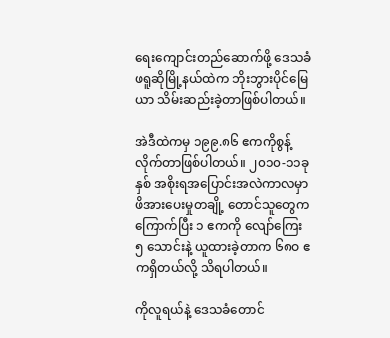ရေးကျောင်းတည်ဆောက်ဖို့ ဒေသခံဖရူဆိုမြို့နယ်ထဲက ဘိုးဘွားပိုင်မြေယာ သိမ်းဆည်းခဲ့တာဖြစ်ပါတယ်။

အဲဒီထဲကမှ ၁၉၉.၈၆ ဧကကိုစွန့်လိုက်တာဖြစ်ပါတယ်။ ၂၀၁၀-၁၁ခုနှစ် အစိုးရအပြောင်းအလဲကာလမှာ ဖိအားပေးမှုတချို့ တောင်သူတွေက ကြောက်ပြီး ၁ ဧကကို လျော်ကြေး ၅ သောင်းနဲ့ ယူထားခဲ့တာက ၆၈ဝ ဧကရှိတယ်လို့ သိရပါတယ်။

ကိုလူရယ်နဲ့ ဒေသခံတောင်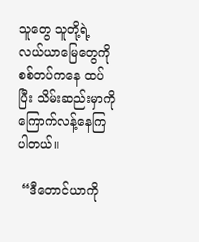သူတွေ သူတို့ရဲ့ လယ်ယာမြေတွေကို စစ်တပ်ကနေ ထပ်ပြီး သိမ်းဆည်းမှာကိုကြောက်လန့်နေကြပါတယ်။

 “ဒီတောင်ယာကို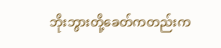ဘိုးဘွားတို့ခေတ်ကတည်းက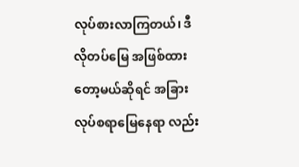လုပ်စားလာကြတယ်၊ ဒီလိုတပ်မြေ အဖြစ်ထားတော့မယ်ဆိုရင် အခြားလုပ်စရာမြေနေရာ လည်း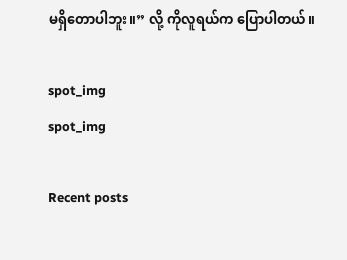မရှိတောပါဘူး။” လို့ ကိုလူရယ်က ပြောပါတယ်။

spot_img
spot_img

Recent posts